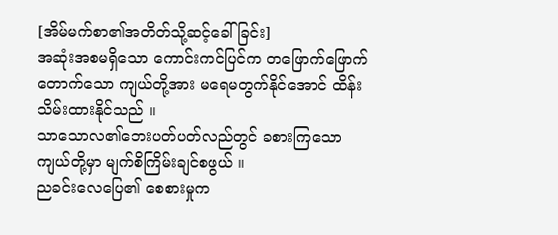[အိမ်မက်စာ၏အတိတ်သို့ဆင့်ခေါ်ခြင်း]
အဆုံးအစမရှိသော ကောင်းကင်ပြင်က တဖြောက်ဖြောက်တောက်သော ကျယ်တို့အား မရေမတွက်နိုင်အောင် ထိန်းသိမ်းထားနိုင်သည် ။
သာသောလ၏ဘေးပတ်ပတ်လည်တွင် ခစားကြသော ကျယ်တို့မှာ မျက်စိကြိမ်းချင်စဖွယ် ။
ညခင်းလေပြေ၏ စေစားမှုက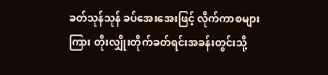ခတ်သုန်သုန် ခပ်အေးအေးဖြင့် လိုက်ကာစများကြား တိုးလျှိုးတိုက်ခတ်ရင်းအခန်းတွင်းသို့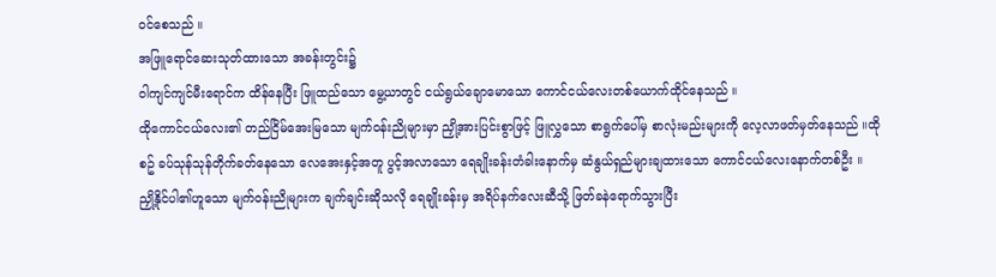ဝင်စေသည် ။
အဖြူရောင်ဆေးသုတ်ထားသော အခန်းတွင်း၌
ဝါကျင်ကျင်မီးရောင်က ထိန်နေပြီး ဖြူထည်သော မွေ့ယာတွင် ငယ်ရွယ်ချောမောသော ကောင်ငယ်လေးတစ်ယောက်ထိုင်နေသည် ။
ထိုကောင်ငယ်လေး၏ တည်ငြိမ်အေးမြသော မျက်ဝန်းညိုများမှာ ညှို့အားပြင်းစွာဖြင့် ဖြူလွှသော စာရွက်ပေါ်မှ စာလုံးမည်းများကို လေ့လာဖတ်မှတ်နေသည် ။ထိုစဥ် ခပ်သုန်သုန်တိုက်ခတ်နေသော လေအေးနှင့်အတူ ပွင့်အလာသော ရေချိုးခန်းတံခါးနောက်မှ ဆံနွယ်ရှည်များချထားသော ကောင်ငယ်လေးနောက်တစ်ဦး ။
ညှို့နိုင်ပါ၏ဟူသော မျက်ဝန်းညိုများက ချက်ချင်းဆိုသလို ရေချိုးခန်းမှ အရိပ်နက်လေးဆီသို့ ဖြတ်ခနဲရောက်သွားပြီး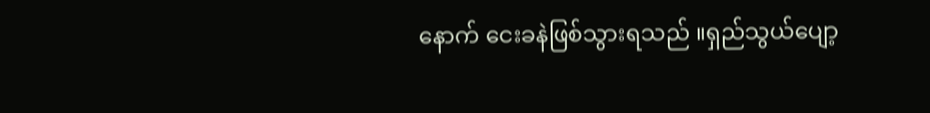နောက် ငေးခနဲဖြစ်သွားရသည် ။ရှည်သွယ်ပျော့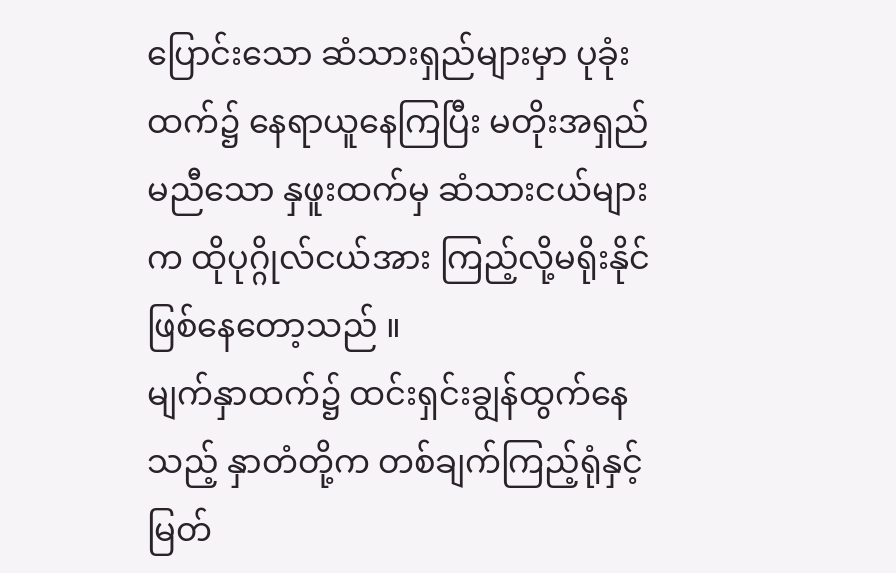ပြောင်းသော ဆံသားရှည်များမှာ ပုခုံးထက်၌ နေရာယူနေကြပြီး မတိုးအရှည်မညီသော နှဖူးထက်မှ ဆံသားငယ်များက ထိုပုဂ္ဂိုလ်ငယ်အား ကြည့်လို့မရိုးနိုင်ဖြစ်နေတော့သည် ။
မျက်နှာထက်၌ ထင်းရှင်းချွန်ထွက်နေသည့် နှာတံတို့က တစ်ချက်ကြည့်ရုံနှင့် မြတ်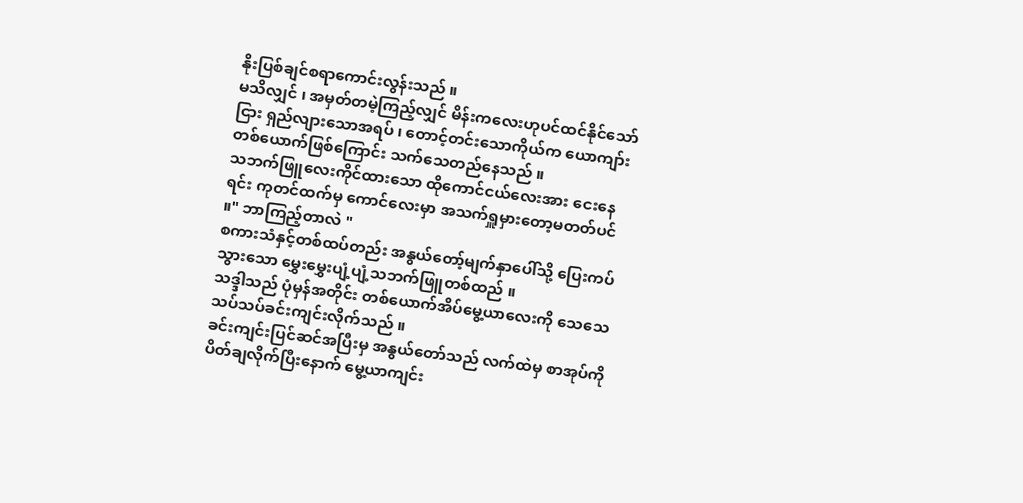နိုးပြစ်ချင်စရာကောင်းလွန်းသည် ။
မသိလျှင် ၊ အမှတ်တမဲ့ကြည့်လျှင် မိန်းကလေးဟုပင်ထင်နိုင်သော်ငြား ရှည်လျားသောအရပ် ၊ တောင့်တင်းသောကိုယ်က ယောကျာ်းတစ်ယောက်ဖြစ်ကြောင်း သက်သေတည်နေသည် ။
သဘက်ဖြူလေးကိုင်ထားသော ထိုကောင်ငယ်လေးအား ငေးနေရင်း ကုတင်ထက်မှ ကောင်လေးမှာ အသက်ရှူမှားတော့မတတ်ပင် ။" ဘာကြည့်တာလဲ "
စကားသံနှင့်တစ်ထပ်တည်း အနွယ်တော့်မျက်နှာပေါ်သို့ ပြေးကပ်သွားသော မွှေးမွှေးပျံ့ပျံ့သဘက်ဖြူတစ်ထည် ။
သဒ္ဒါသည် ပုံမှန်အတိုင်း တစ်ယောက်အိပ်မွေ့ယာလေးကို သေသေသပ်သပ်ခင်းကျင်းလိုက်သည် ။
ခင်းကျင်းပြင်ဆင်အပြီးမှ အနွယ်တော်သည် လက်ထဲမှ စာအုပ်ကိုပိတ်ချလိုက်ပြီးနောက် မွေ့ယာကျင်း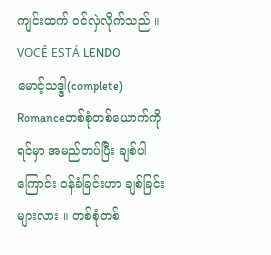ကျင်းထက် ဝင်လှဲလိုက်သည် ။
VOCÊ ESTÁ LENDO
မောင့်သဒ္ဒါ(complete)
Romanceတစ်စုံတစ်ယောက်ကို ရင်မှာ အမည်တပ်ပြီး ချစ်ပါကြောင်း ဝန်ခံခြင်းဟာ ချစ်ခြင်းများလား ။ တစ်စုံတစ်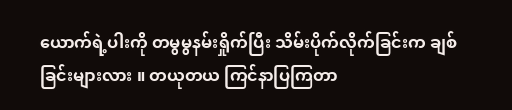ယောက်ရဲ့ပါးကို တမွမွနမ်းရှိုက်ပြီး သိမ်းပိုက်လိုက်ခြင်းက ချစ်ခြင်းများလား ။ တယုတယ ကြင်နာပြကြတာ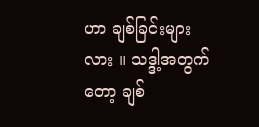ဟာ ချစ်ခြင်းများလား ။ သဒ္ဒါ့အတွက်တော့ ချစ်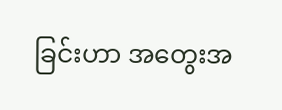ခြင်းဟာ အတွေးအ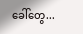ခေါ်တွေ...